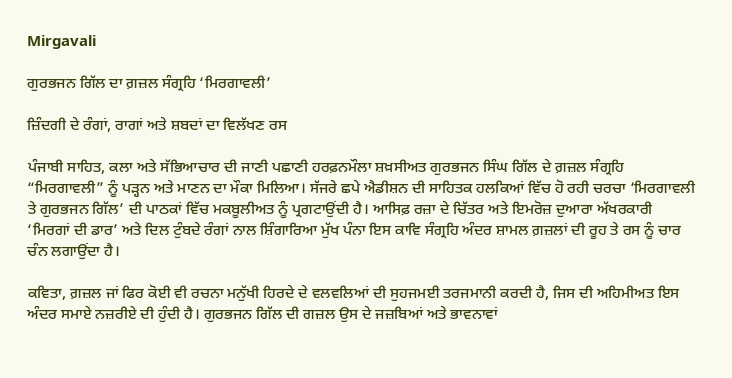Mirgavali

ਗੁਰਭਜਨ ਗਿੱਲ ਦਾ ਗ਼ਜ਼ਲ ਸੰਗ੍ਰਹਿ ‘ਮਿਰਗਾਵਲੀ’

ਜ਼ਿੰਦਗੀ ਦੇ ਰੰਗਾਂ, ਰਾਗਾਂ ਅਤੇ ਸ਼ਬਦਾਂ ਦਾ ਵਿਲੱਖਣ ਰਸ

ਪੰਜਾਬੀ ਸਾਹਿਤ, ਕਲਾ ਅਤੇ ਸੱਭਿਆਚਾਰ ਦੀ ਜਾਣੀ ਪਛਾਣੀ ਹਰਫ਼ਨਮੌਲਾ ਸ਼ਖ਼ਸੀਅਤ ਗੁਰਭਜਨ ਸਿੰਘ ਗਿੱਲ ਦੇ ਗ਼ਜ਼ਲ ਸੰਗ੍ਰਹਿ “ਮਿਰਗਾਵਲੀ” ਨੂੰ ਪੜ੍ਹਨ ਅਤੇ ਮਾਣਨ ਦਾ ਮੌਕਾ ਮਿਲਿਆ। ਸੱਜਰੇ ਛਪੇ ਐਡੀਸ਼ਨ ਦੀ ਸਾਹਿਤਕ ਹਲਕਿਆਂ ਵਿੱਚ ਹੋ ਰਹੀ ਚਰਚਾ ‘ਮਿਰਗਾਵਲੀ ਤੇ ਗੁਰਭਜਨ ਗਿੱਲ’ ਦੀ ਪਾਠਕਾਂ ਵਿੱਚ ਮਕਬੂਲੀਅਤ ਨੂੰ ਪ੍ਰਗਟਾਉਂਦੀ ਹੈ। ਆਸਿਫ਼ ਰਜ਼ਾ ਦੇ ਚਿੱਤਰ ਅਤੇ ਇਮਰੋਜ਼ ਦੁਆਰਾ ਅੱਖਰਕਾਰੀ ‘ਮਿਰਗਾਂ ਦੀ ਡਾਰ’ ਅਤੇ ਦਿਲ ਟੁੰਬਦੇ ਰੰਗਾਂ ਨਾਲ ਸ਼ਿੰਗਾਰਿਆ ਮੁੱਖ ਪੰਨਾ ਇਸ ਕਾਵਿ ਸੰਗ੍ਰਹਿ ਅੰਦਰ ਸ਼ਾਮਲ ਗ਼ਜ਼ਲਾਂ ਦੀ ਰੂਹ ਤੇ ਰਸ ਨੂੰ ਚਾਰ ਚੰਨ ਲਗਾਉਂਦਾ ਹੈ।

ਕਵਿਤਾ, ਗ਼ਜ਼ਲ ਜਾਂ ਫਿਰ ਕੋਈ ਵੀ ਰਚਨਾ ਮਨੁੱਖੀ ਹਿਰਦੇ ਦੇ ਵਲਵਲਿਆਂ ਦੀ ਸੁਹਜਮਈ ਤਰਜਮਾਨੀ ਕਰਦੀ ਹੈ, ਜਿਸ ਦੀ ਅਹਿਮੀਅਤ ਇਸ ਅੰਦਰ ਸਮਾਏ ਨਜ਼ਰੀਏ ਦੀ ਹੁੰਦੀ ਹੈ। ਗੁਰਭਜਨ ਗਿੱਲ ਦੀ ਗਜ਼ਲ ਉਸ ਦੇ ਜਜ਼ਬਿਆਂ ਅਤੇ ਭਾਵਨਾਵਾਂ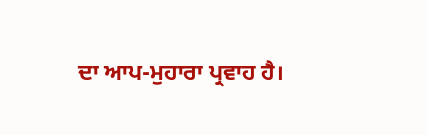ਦਾ ਆਪ-ਮੁਹਾਰਾ ਪ੍ਰਵਾਹ ਹੈ।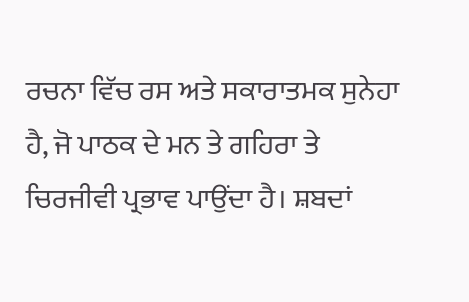ਰਚਨਾ ਵਿੱਚ ਰਸ ਅਤੇ ਸਕਾਰਾਤਮਕ ਸੁਨੇਹਾ ਹੈ, ਜੋ ਪਾਠਕ ਦੇ ਮਨ ਤੇ ਗਹਿਰਾ ਤੇ ਚਿਰਜੀਵੀ ਪ੍ਰਭਾਵ ਪਾਉਂਦਾ ਹੈ। ਸ਼ਬਦਾਂ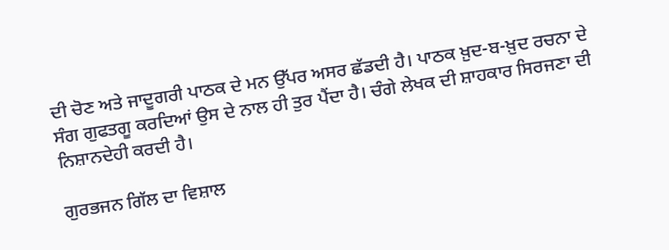ਦੀ ਚੋਣ ਅਤੇ ਜਾਦੂਗਰੀ ਪਾਠਕ ਦੇ ਮਨ ਉੱਪਰ ਅਸਰ ਛੱਡਦੀ ਹੈ। ਪਾਠਕ ਖ਼ੁਦ-ਬ-ਖ਼ੁਦ ਰਚਨਾ ਦੇ ਸੰਗ ਗੁਫਤਗੂ ਕਰਦਿਆਂ ਉਸ ਦੇ ਨਾਲ ਹੀ ਤੁਰ ਪੈਂਦਾ ਹੈ। ਚੰਗੇ ਲੇਖਕ ਦੀ ਸ਼ਾਹਕਾਰ ਸਿਰਜਣਾ ਦੀ ਨਿਸ਼ਾਨਦੇਹੀ ਕਰਦੀ ਹੈ।

ਗੁਰਭਜਨ ਗਿੱਲ ਦਾ ਵਿਸ਼ਾਲ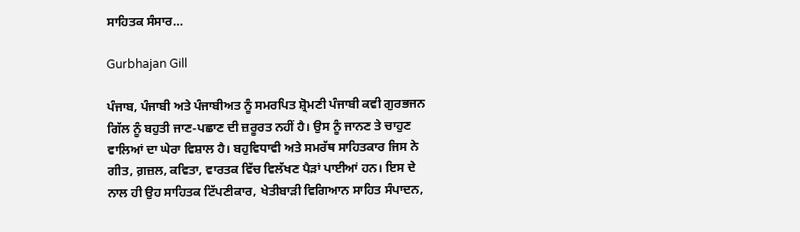ਸਾਹਿਤਕ ਸੰਸਾਰ…

Gurbhajan Gill

ਪੰਜਾਬ, ਪੰਜਾਬੀ ਅਤੇ ਪੰਜਾਬੀਅਤ ਨੂੰ ਸਮਰਪਿਤ ਸ਼੍ਰੋਮਣੀ ਪੰਜਾਬੀ ਕਵੀ ਗੁਰਭਜਨ ਗਿੱਲ ਨੂੰ ਬਹੁਤੀ ਜਾਣ-ਪਛਾਣ ਦੀ ਜ਼ਰੂਰਤ ਨਹੀਂ ਹੈ। ਉਸ ਨੂੰ ਜਾਨਣ ਤੇ ਚਾਹੁਣ ਵਾਲਿਆਂ ਦਾ ਘੇਰਾ ਵਿਸ਼ਾਲ ਹੈ। ਬਹੁਵਿਧਾਵੀ ਅਤੇ ਸਮਰੱਥ ਸਾਹਿਤਕਾਰ ਜਿਸ ਨੇ ਗੀਤ, ਗ਼ਜ਼ਲ, ਕਵਿਤਾ, ਵਾਰਤਕ ਵਿੱਚ ਵਿਲੱਖਣ ਪੈੜਾਂ ਪਾਈਆਂ ਹਨ। ਇਸ ਦੇ ਨਾਲ ਹੀ ਉਹ ਸਾਹਿਤਕ ਟਿੱਪਣੀਕਾਰ, ਖੇਤੀਬਾੜੀ ਵਿਗਿਆਨ ਸਾਹਿਤ ਸੰਪਾਦਨ,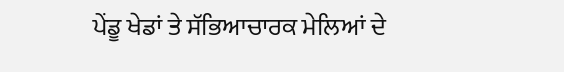ਪੇਂਡੂ ਖੇਡਾਂ ਤੇ ਸੱਭਿਆਚਾਰਕ ਮੇਲਿਆਂ ਦੇ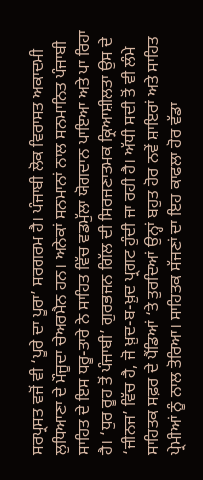ਸਰਪ੍ਰਸਤ ਵਜੋਂ ਵੀ ‘ਪੂਰੇ ਦਾ ਪੂਰਾ’ ਸਰਗਰਮ ਹੈ। ਪੰਜਾਬੀ ਲੋਕ ਵਿਰਾਸਤ ਅਕਾਦਮੀ ਲੁਧਿਆਣਾ ਦੇ ਮੌਜੂਦਾ ਚੇਅਰਮੈਨ ਹਨ। ਅਨੇਕਾਂ ਸਨਮਾਨਾਂ ਨਾਲ ਸਨਮਾਨਿਤ ਪੰਜਾਬੀ ਸਾਹਿਤ ਦੇ ਇਸ ਧਰੂ-ਤਾਰੇ ਨੇ ਸਾਹਿਤ ਵਿੱਚ ਵਡਮੁੱਲਾ ਯੋਗਦਾਨ ਪਾਇਆ ਅਤੇ ਪਾ ਰਿਹਾ ਹੈ। ‘ਧੁਰ ਰੂਹ ਤੋਂ ਪੰਜਾਬੀ’ ਗੁਰਭਜਨ ਗਿੱਲ ਦੀ ਸਿਰਜਣਾਤਮਕ ਕ੍ਰਿਆਸ਼ੀਲਤਾ ਉਸ ਦੇ ‘ਜੀਨਜ’ ਵਿੱਚ ਹੈ, ਜੋ ਖ਼ੁਦ-ਬ-ਖ਼ੁਦ ਪ੍ਰਗਟ ਹੁੰਦੀ ਜਾ ਰਹੀ ਹੈ। ਅੱਧੀ ਸਦੀ ਤੋਂ ਵੀ ਲੰਮੇ ਸਾਹਿਤਕ ਸਫ਼ਰ ਦੇ ਪੈਂਡਿਆਂ ‘ਤੇ ਤੁਰਦਿਆਂ ਉਨ੍ਹਾਂ ਬਹੁਤ ਹੋਰ ਨਵੇਂ ਸ਼ਾਇਰਾਂ ਅਤੇ ਸਾਹਿਤ ਪ੍ਰੇਮੀਆਂ ਨੂੰ ਨਾਲ ਤੋਰਿਆ। ਸਾਹਿਤਕ ਸੱਜਣਾਂ ਦਾ ਇਹ ਕਾਫਲਾ ਹੋਰ ਵੱਡਾ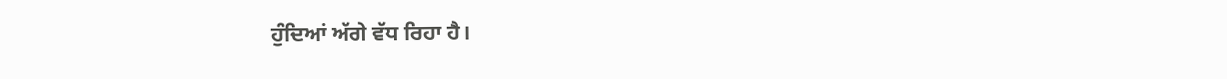ਹੁੰਦਿਆਂ ਅੱਗੇ ਵੱਧ ਰਿਹਾ ਹੈ।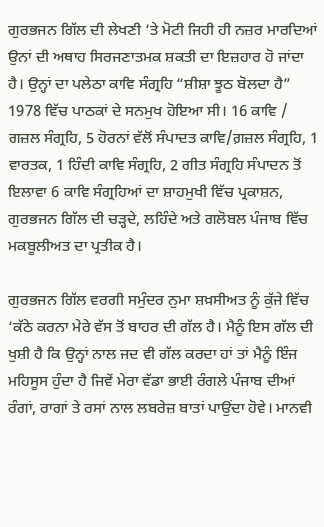ਗੁਰਭਜਨ ਗਿੱਲ ਦੀ ਲੇਖਣੀ ‘ਤੇ ਮੋਟੀ ਜਿਹੀ ਹੀ ਨਜ਼ਰ ਮਾਰਦਿਆਂ ਉਨਾਂ ਦੀ ਅਥਾਹ ਸਿਰਜਣਾਤਮਕ ਸ਼ਕਤੀ ਦਾ ਇਜ਼ਹਾਰ ਹੋ ਜਾਂਦਾ ਹੈ। ਉਨ੍ਹਾਂ ਦਾ ਪਲੇਠਾ ਕਾਵਿ ਸੰਗ੍ਰਹਿ “ਸ਼ੀਸ਼ਾ ਝੂਠ ਬੋਲਦਾ ਹੈ” 1978 ਵਿੱਚ ਪਾਠਕਾਂ ਦੇ ਸਨਮੁਖ ਹੋਇਆ ਸੀ। 16 ਕਾਵਿ / ਗਜ਼ਲ ਸੰਗ੍ਰਹਿ, 5 ਹੋਰਨਾਂ ਵੱਲੋਂ ਸੰਪਾਦਤ ਕਾਵਿ/ਗ਼ਜ਼ਲ ਸੰਗ੍ਰਹਿ, 1 ਵਾਰਤਕ, 1 ਹਿੰਦੀ ਕਾਵਿ ਸੰਗ੍ਰਹਿ, 2 ਗੀਤ ਸੰਗ੍ਰਹਿ ਸੰਪਾਦਨ ਤੋਂ ਇਲਾਵਾ 6 ਕਾਵਿ ਸੰਗ੍ਰਹਿਆਂ ਦਾ ਸ਼ਾਹਮੁਖੀ ਵਿੱਚ ਪ੍ਰਕਾਸ਼ਨ, ਗੁਰਭਜਨ ਗਿੱਲ ਦੀ ਚੜ੍ਹਦੇ, ਲਹਿੰਦੇ ਅਤੇ ਗਲੋਬਲ ਪੰਜਾਬ ਵਿੱਚ ਮਕਬੂਲੀਅਤ ਦਾ ਪ੍ਰਤੀਕ ਹੈ।

ਗੁਰਭਜਨ ਗਿੱਲ ਵਰਗੀ ਸਮੁੰਦਰ ਨੁਮਾ ਸ਼ਖ਼ਸੀਅਤ ਨੂੰ ਕੁੱਜੇ ਵਿੱਚ ‘ਕੱਠੇ ਕਰਨਾ ਮੇਰੇ ਵੱਸ ਤੋਂ ਬਾਹਰ ਦੀ ਗੱਲ ਹੈ। ਮੈਨੂੰ ਇਸ ਗੱਲ ਦੀ ਖੁਸ਼ੀ ਹੈ ਕਿ ਉਨ੍ਹਾਂ ਨਾਲ ਜਦ ਵੀ ਗੱਲ ਕਰਦਾ ਹਾਂ ਤਾਂ ਮੈਨੂੰ ਇੰਜ ਮਹਿਸੂਸ ਹੁੰਦਾ ਹੈ ਜਿਵੇਂ ਮੇਰਾ ਵੱਡਾ ਭਾਈ ਰੰਗਲੇ ਪੰਜਾਬ ਦੀਆਂ ਰੰਗਾਂ, ਰਾਗਾਂ ਤੇ ਰਸਾਂ ਨਾਲ ਲਬਰੇਜ਼ ਬਾਤਾਂ ਪਾਉਂਦਾ ਹੋਵੇ। ਮਾਨਵੀ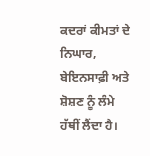ਕਦਰਾਂ ਕੀਮਤਾਂ ਦੇ ਨਿਘਾਰ, ਬੇਇਨਸਾਫ਼ੀ ਅਤੇ ਸ਼ੋਸ਼ਣ ਨੂੰ ਲੰਮੇ ਹੱਥੀਂ ਲੈਂਦਾ ਹੈ।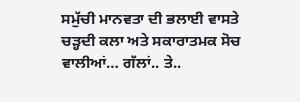ਸਮੁੱਚੀ ਮਾਨਵਤਾ ਦੀ ਭਲਾਈ ਵਾਸਤੇ ਚੜ੍ਹਦੀ ਕਲਾ ਅਤੇ ਸਕਾਰਾਤਮਕ ਸੋਚ ਵਾਲੀਆਂ… ਗੱਲਾਂ.. ਤੇ..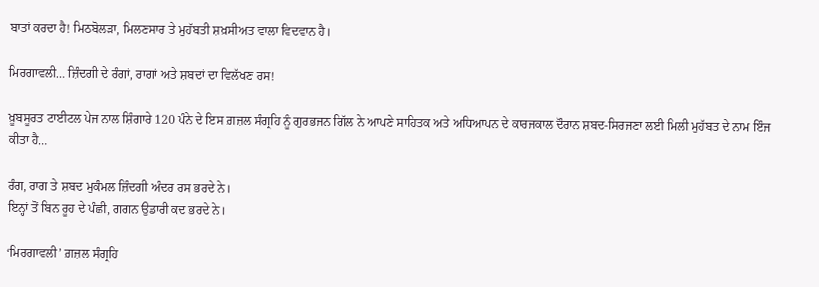ਬਾਤਾਂ ਕਰਦਾ ਹੈ! ਮਿਠਬੋਲੜਾ, ਮਿਲਣਸਾਰ ਤੇ ਮੁਹੱਬਤੀ ਸ਼ਖ਼ਸੀਅਤ ਵਾਲਾ ਵਿਦਵਾਨ ਹੈ।

ਮਿਰਗਾਵਲੀ… ਜ਼ਿੰਦਗੀ ਦੇ ਰੰਗਾਂ, ਰਾਗਾਂ ਅਤੇ ਸ਼ਬਦਾਂ ਦਾ ਵਿਲੱਖਣ ਰਸ!

ਖ਼ੂਬਸੂਰਤ ਟਾਈਟਲ ਪੇਜ ਨਾਲ ਸ਼ਿੰਗਾਰੇ 120 ਪੰਨੇ ਦੇ ਇਸ ਗ਼ਜ਼ਲ ਸੰਗ੍ਰਹਿ ਨੂੰ ਗੁਰਭਜਨ ਗਿੱਲ ਨੇ ਆਪਣੇ ਸਾਹਿਤਕ ਅਤੇ ਅਧਿਆਪਨ ਦੇ ਕਾਰਜਕਾਲ ਦੌਰਾਨ ਸ਼ਬਦ-ਸਿਰਜਣਾ ਲਈ ਮਿਲੀ ਮੁਹੱਬਤ ਦੇ ਨਾਮ ਇੰਜ ਕੀਤਾ ਹੈ…

ਰੰਗ, ਰਾਗ ਤੇ ਸ਼ਬਦ ਮੁਕੰਮਲ ਜ਼ਿੰਦਗੀ ਅੰਦਰ ਰਸ ਭਰਦੇ ਨੇ।
ਇਨ੍ਹਾਂ ਤੋਂ ਬਿਨ ਰੂਹ ਦੇ ਪੰਛੀ, ਗਗਨ ਉਡਾਰੀ ਕਦ ਭਰਦੇ ਨੇ।

‘ਮਿਰਗਾਵਲੀ’ ਗ਼ਜ਼ਲ ਸੰਗ੍ਰਹਿ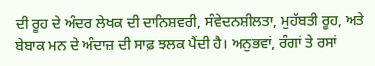ਦੀ ਰੂਹ ਦੇ ਅੰਦਰ ਲੇਖਕ ਦੀ ਦਾਨਿਸ਼ਵਰੀ, ਸੰਵੇਦਨਸ਼ੀਲਤਾ, ਮੁਹੱਬਤੀ ਰੂਹ, ਅਤੇ ਬੇਬਾਕ ਮਨ ਦੇ ਅੰਦਾਜ਼ ਦੀ ਸਾਫ਼ ਝਲਕ ਪੈਂਦੀ ਹੈ। ਅਨੁਭਵਾਂ, ਰੰਗਾਂ ਤੇ ਰਸਾਂ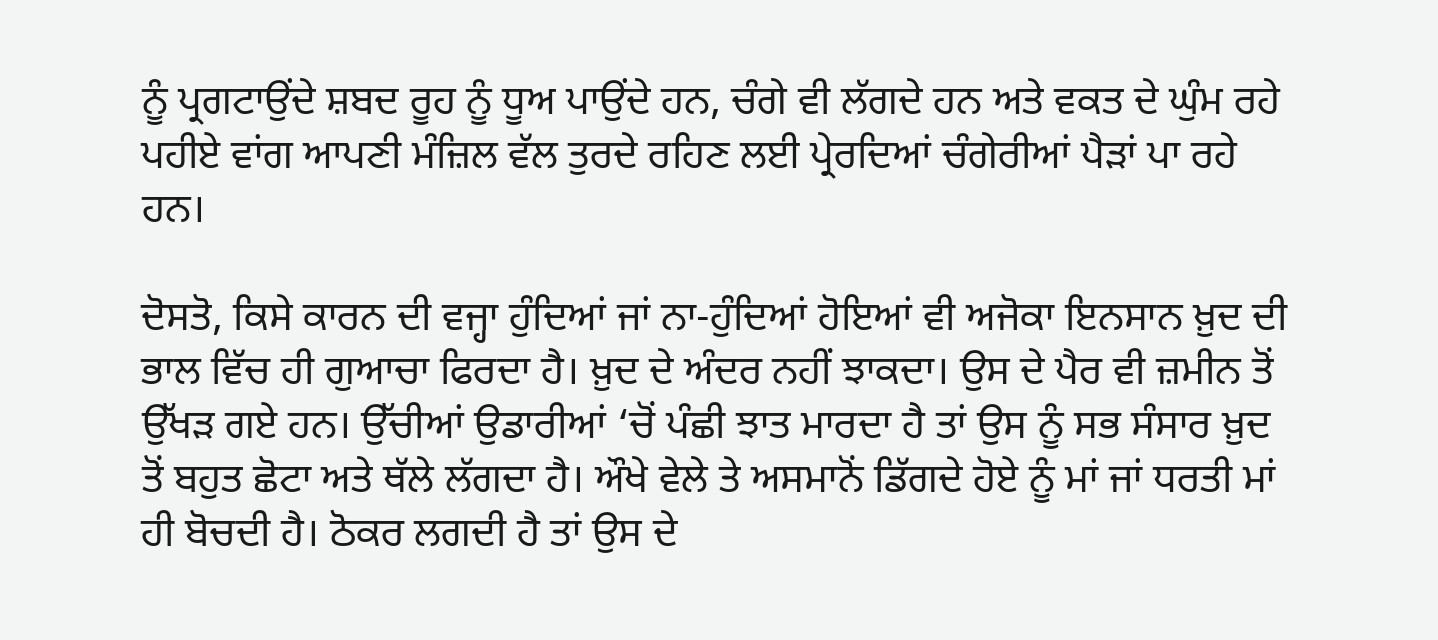ਨੂੰ ਪ੍ਰਗਟਾਉਂਦੇ ਸ਼ਬਦ ਰੂਹ ਨੂੰ ਧੂਅ ਪਾਉਂਦੇ ਹਨ, ਚੰਗੇ ਵੀ ਲੱਗਦੇ ਹਨ ਅਤੇ ਵਕਤ ਦੇ ਘੁੰਮ ਰਹੇ ਪਹੀਏ ਵਾਂਗ ਆਪਣੀ ਮੰਜ਼ਿਲ ਵੱਲ ਤੁਰਦੇ ਰਹਿਣ ਲਈ ਪ੍ਰੇਰਦਿਆਂ ਚੰਗੇਰੀਆਂ ਪੈੜਾਂ ਪਾ ਰਹੇ ਹਨ।

ਦੋਸਤੋ, ਕਿਸੇ ਕਾਰਨ ਦੀ ਵਜ੍ਹਾ ਹੁੰਦਿਆਂ ਜਾਂ ਨਾ-ਹੁੰਦਿਆਂ ਹੋਇਆਂ ਵੀ ਅਜੋਕਾ ਇਨਸਾਨ ਖ਼ੁਦ ਦੀ ਭਾਲ ਵਿੱਚ ਹੀ ਗੁਆਚਾ ਫਿਰਦਾ ਹੈ। ਖ਼ੁਦ ਦੇ ਅੰਦਰ ਨਹੀਂ ਝਾਕਦਾ। ਉਸ ਦੇ ਪੈਰ ਵੀ ਜ਼ਮੀਨ ਤੋਂ ਉੱਖੜ ਗਏ ਹਨ। ਉੱਚੀਆਂ ਉਡਾਰੀਆਂ ‘ਚੋਂ ਪੰਛੀ ਝਾਤ ਮਾਰਦਾ ਹੈ ਤਾਂ ਉਸ ਨੂੰ ਸਭ ਸੰਸਾਰ ਖ਼ੁਦ ਤੋਂ ਬਹੁਤ ਛੋਟਾ ਅਤੇ ਥੱਲੇ ਲੱਗਦਾ ਹੈ। ਔਖੇ ਵੇਲੇ ਤੇ ਅਸਮਾਨੋਂ ਡਿੱਗਦੇ ਹੋਏ ਨੂੰ ਮਾਂ ਜਾਂ ਧਰਤੀ ਮਾਂ ਹੀ ਬੋਚਦੀ ਹੈ। ਠੋਕਰ ਲਗਦੀ ਹੈ ਤਾਂ ਉਸ ਦੇ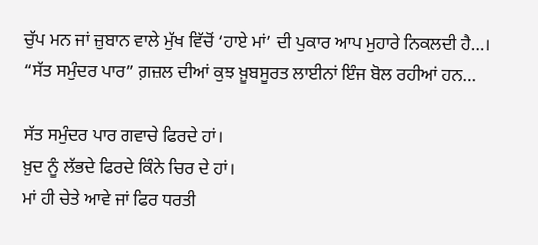ਚੁੱਪ ਮਨ ਜਾਂ ਜ਼ੁਬਾਨ ਵਾਲੇ ਮੁੱਖ ਵਿੱਚੋਂ ‘ਹਾਏ ਮਾਂ’ ਦੀ ਪੁਕਾਰ ਆਪ ਮੁਹਾਰੇ ਨਿਕਲਦੀ ਹੈ…।
“ਸੱਤ ਸਮੁੰਦਰ ਪਾਰ” ਗ਼ਜ਼ਲ ਦੀਆਂ ਕੁਝ ਖ਼ੂਬਸੂਰਤ ਲਾਈਨਾਂ ਇੰਜ ਬੋਲ ਰਹੀਆਂ ਹਨ…

ਸੱਤ ਸਮੁੰਦਰ ਪਾਰ ਗਵਾਚੇ ਫਿਰਦੇ ਹਾਂ।
ਖ਼ੁਦ ਨੂੰ ਲੱਭਦੇ ਫਿਰਦੇ ਕਿੰਨੇ ਚਿਰ ਦੇ ਹਾਂ।
ਮਾਂ ਹੀ ਚੇਤੇ ਆਵੇ ਜਾਂ ਫਿਰ ਧਰਤੀ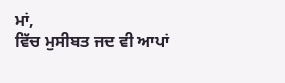ਮਾਂ,
ਵਿੱਚ ਮੁਸੀਬਤ ਜਦ ਵੀ ਆਪਾਂ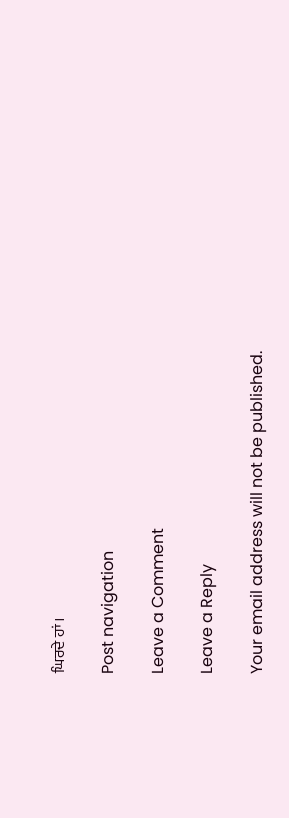ਘਿਰਦੇ ਹਾਂ।

Post navigation

Leave a Comment

Leave a Reply

Your email address will not be published.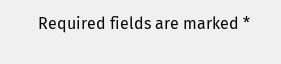Required fields are marked *